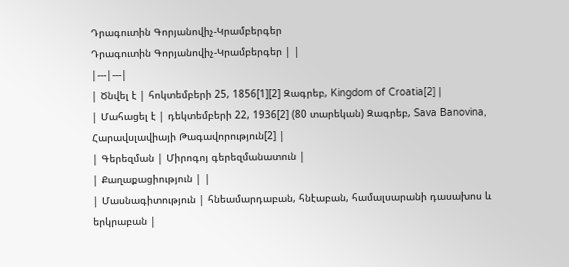Դրագուտին Գորյանովիչ-Կրամբերգեր
Դրագուտին Գորյանովիչ-Կրամբերգեր | |
|---|---|
| Ծնվել է | հոկտեմբերի 25, 1856[1][2] Զագրեբ, Kingdom of Croatia[2] |
| Մահացել է | դեկտեմբերի 22, 1936[2] (80 տարեկան) Զագրեբ, Sava Banovina, Հարավսլավիայի Թագավորություն[2] |
| Գերեզման | Միրոգոյ գերեզմանատուն |
| Քաղաքացիություն | |
| Մասնագիտություն | հնեամարդաբան, հնէաբան, համալսարանի դասախոս և երկրաբան |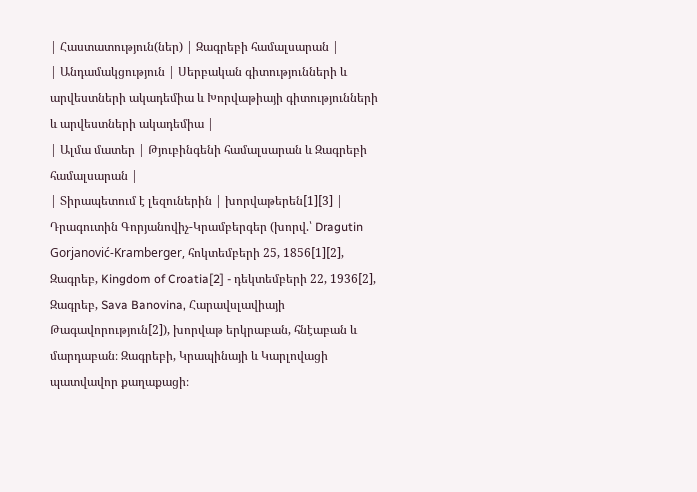| Հաստատություն(ներ) | Զագրեբի համալսարան |
| Անդամակցություն | Սերբական գիտությունների և արվեստների ակադեմիա և Խորվաթիայի գիտությունների և արվեստների ակադեմիա |
| Ալմա մատեր | Թյուբինգենի համալսարան և Զագրեբի համալսարան |
| Տիրապետում է լեզուներին | խորվաթերեն[1][3] |
Դրագուտին Գորյանովիչ-Կրամբերգեր (խորվ.՝ Dragutin Gorjanović-Kramberger, հոկտեմբերի 25, 1856[1][2], Զագրեբ, Kingdom of Croatia[2] - դեկտեմբերի 22, 1936[2], Զագրեբ, Sava Banovina, Հարավսլավիայի Թագավորություն[2]), խորվաթ երկրաբան, հնէաբան և մարդաբան։ Զագրեբի, Կրապինայի և Կարլովացի պատվավոր քաղաքացի։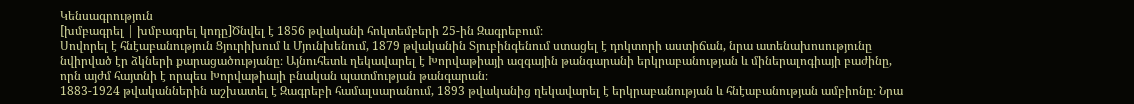Կենսագրություն
[խմբագրել | խմբագրել կոդը]Ծնվել է 1856 թվականի հոկտեմբերի 25-ին Զագրեբում։
Սովորել է հնէաբանություն Ցյուրիխում և Մյունխենում, 1879 թվականին Տյուբինգենում ստացել է դոկտորի աստիճան, նրա ատենախոսությունը նվիրված էր ձկների քարացածությանը։ Այնուհետև ղեկավարել է Խորվաթիայի ազգային թանգարանի երկրաբանության և միներալոգիայի բաժինը, որն այժմ հայտնի է որպես Խորվաթիայի բնական պատմության թանգարան։
1883-1924 թվականներին աշխատել է Զագրեբի համալսարանում, 1893 թվականից ղեկավարել է երկրաբանության և հնէաբանության ամբիոնը։ Նրա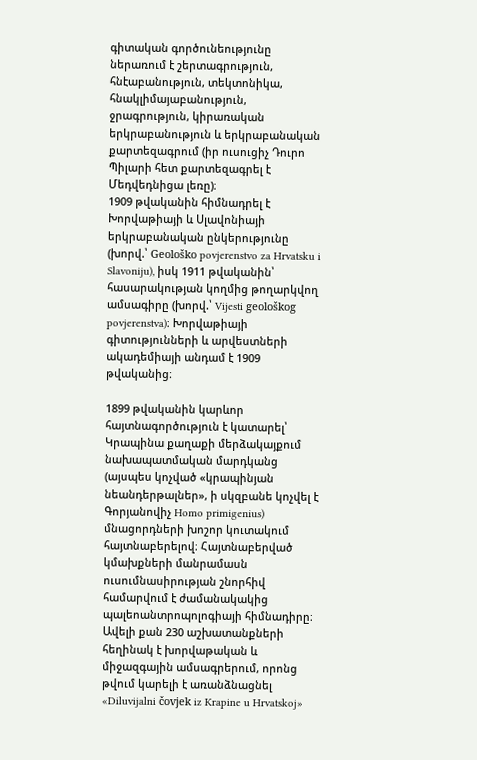գիտական գործունեությունը ներառում է շերտագրություն, հնէաբանություն, տեկտոնիկա, հնակլիմայաբանություն, ջրագրություն, կիրառական երկրաբանություն և երկրաբանական քարտեզագրում (իր ուսուցիչ Դուրո Պիլարի հետ քարտեզագրել է Մեդվեդնիցա լեռը)։
1909 թվականին հիմնադրել է Խորվաթիայի և Սլավոնիայի երկրաբանական ընկերությունը (խորվ.՝ Geološko povjerenstvo za Hrvatsku i Slavoniju), իսկ 1911 թվականին՝ հասարակության կողմից թողարկվող ամսագիրը (խորվ.՝ Vijesti geološkog povjerenstva)։ Խորվաթիայի գիտությունների և արվեստների ակադեմիայի անդամ է 1909 թվականից։

1899 թվականին կարևոր հայտնագործություն է կատարել՝ Կրապինա քաղաքի մերձակայքում նախապատմական մարդկանց (այսպես կոչված «կրապինյան նեանդերթալներ», ի սկզբանե կոչվել է Գորյանովիչ Homo primigenius) մնացորդների խոշոր կուտակում հայտնաբերելով։ Հայտնաբերված կմախքների մանրամասն ուսումնասիրության շնորհիվ համարվում է ժամանակակից պալեոանտրոպոլոգիայի հիմնադիրը։
Ավելի քան 230 աշխատանքների հեղինակ է խորվաթական և միջազգային ամսագրերում, որոնց թվում կարելի է առանձնացնել «Diluvijalni čovjek iz Krapine u Hrvatskoj»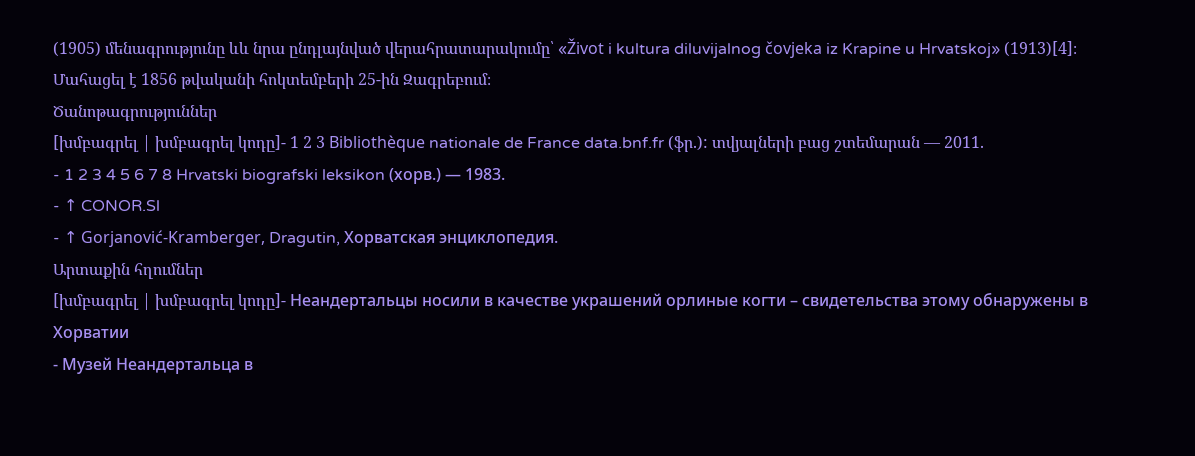(1905) մենագրությունը ևև նրա ընդլայնված վերահրատարակումը՝ «Život i kultura diluvijalnog čovjeka iz Krapine u Hrvatskoj» (1913)[4]։
Մահացել է 1856 թվականի հոկտեմբերի 25-ին Զագրեբում։
Ծանոթագրություններ
[խմբագրել | խմբագրել կոդը]- 1 2 3 Bibliothèque nationale de France data.bnf.fr (ֆր.): տվյալների բաց շտեմարան — 2011.
- 1 2 3 4 5 6 7 8 Hrvatski biografski leksikon (хорв.) — 1983.
- ↑ CONOR.Sl
- ↑ Gorjanović-Kramberger, Dragutin, Хорватская энциклопедия.
Արտաքին հղումներ
[խմբագրել | խմբագրել կոդը]- Неандертальцы носили в качестве украшений орлиные когти – свидетельства этому обнаружены в Хорватии
- Музей Неандертальца в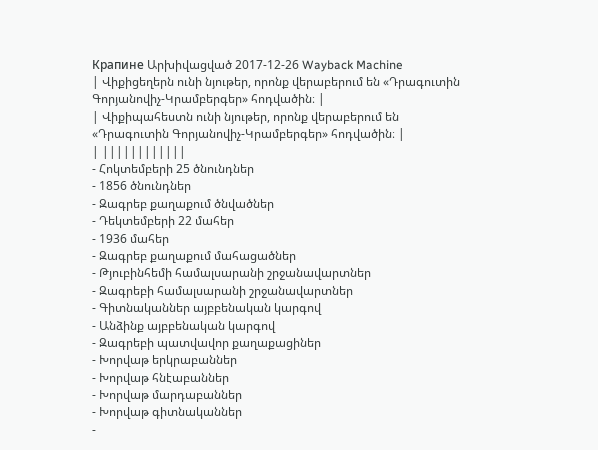Крапине Արխիվացված 2017-12-26 Wayback Machine
| Վիքիցեղերն ունի նյութեր, որոնք վերաբերում են «Դրագուտին Գորյանովիչ-Կրամբերգեր» հոդվածին։ |
| Վիքիպահեստն ունի նյութեր, որոնք վերաբերում են «Դրագուտին Գորյանովիչ-Կրամբերգեր» հոդվածին։ |
| ||||||||||||
- Հոկտեմբերի 25 ծնունդներ
- 1856 ծնունդներ
- Զագրեբ քաղաքում ծնվածներ
- Դեկտեմբերի 22 մահեր
- 1936 մահեր
- Զագրեբ քաղաքում մահացածներ
- Թյուբինհեմի համալսարանի շրջանավարտներ
- Զագրեբի համալսարանի շրջանավարտներ
- Գիտնականներ այբբենական կարգով
- Անձինք այբբենական կարգով
- Զագրեբի պատվավոր քաղաքացիներ
- Խորվաթ երկրաբաններ
- Խորվաթ հնէաբաններ
- Խորվաթ մարդաբաններ
- Խորվաթ գիտնականներ
-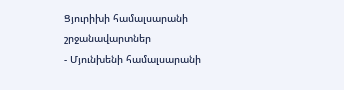Ցյուրիխի համալսարանի շրջանավարտներ
- Մյունխենի համալսարանի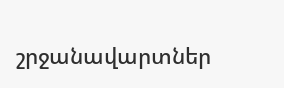շրջանավարտներ